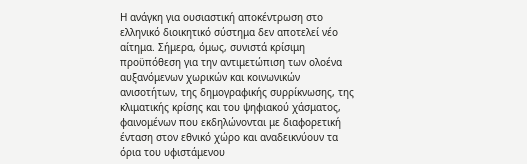Η ανάγκη για ουσιαστική αποκέντρωση στο ελληνικό διοικητικό σύστημα δεν αποτελεί νέο αίτημα. Σήμερα, όμως, συνιστά κρίσιμη προϋπόθεση για την αντιμετώπιση των ολοένα αυξανόμενων χωρικών και κοινωνικών ανισοτήτων, της δημογραφικής συρρίκνωσης, της κλιματικής κρίσης και του ψηφιακού χάσματος, φαινομένων που εκδηλώνονται με διαφορετική ένταση στον εθνικό χώρο και αναδεικνύουν τα όρια του υφιστάμενου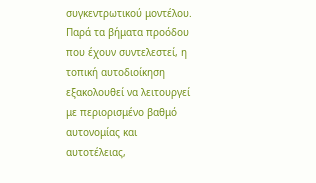συγκεντρωτικού μοντέλου. Παρά τα βήματα προόδου που έχουν συντελεστεί, η τοπική αυτοδιοίκηση εξακολουθεί να λειτουργεί με περιορισμένο βαθμό αυτονομίας και αυτοτέλειας,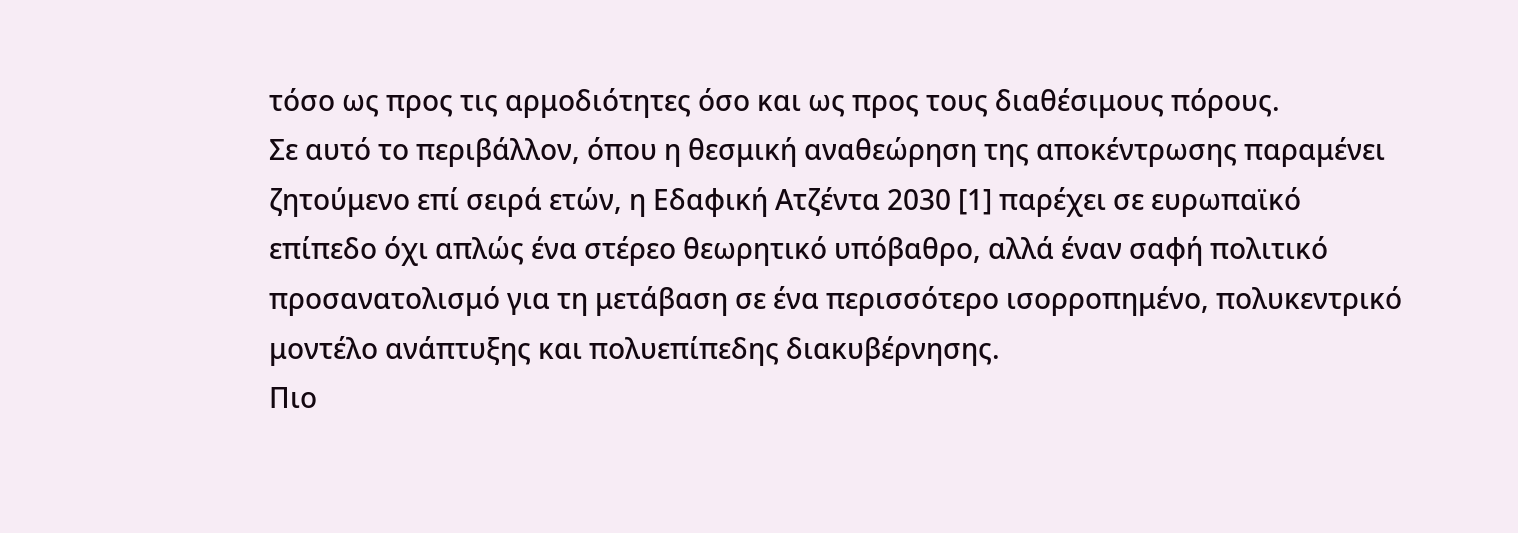τόσο ως προς τις αρμοδιότητες όσο και ως προς τους διαθέσιμους πόρους.
Σε αυτό το περιβάλλον, όπου η θεσμική αναθεώρηση της αποκέντρωσης παραμένει ζητούμενο επί σειρά ετών, η Εδαφική Ατζέντα 2030 [1] παρέχει σε ευρωπαϊκό επίπεδο όχι απλώς ένα στέρεο θεωρητικό υπόβαθρο, αλλά έναν σαφή πολιτικό προσανατολισμό για τη μετάβαση σε ένα περισσότερο ισορροπημένο, πολυκεντρικό μοντέλο ανάπτυξης και πολυεπίπεδης διακυβέρνησης.
Πιο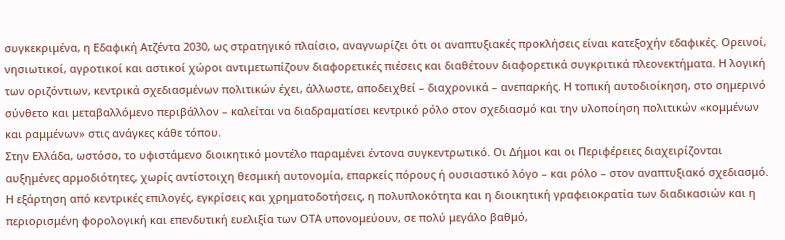συγκεκριμένα, η Εδαφική Ατζέντα 2030, ως στρατηγικό πλαίσιο, αναγνωρίζει ότι οι αναπτυξιακές προκλήσεις είναι κατεξοχήν εδαφικές. Ορεινοί, νησιωτικοί, αγροτικοί και αστικοί χώροι αντιμετωπίζουν διαφορετικές πιέσεις και διαθέτουν διαφορετικά συγκριτικά πλεονεκτήματα. Η λογική των οριζόντιων, κεντρικά σχεδιασμένων πολιτικών έχει, άλλωστε, αποδειχθεί – διαχρονικά – ανεπαρκής. Η τοπική αυτοδιοίκηση, στο σημερινό σύνθετο και μεταβαλλόμενο περιβάλλον – καλείται να διαδραματίσει κεντρικό ρόλο στον σχεδιασμό και την υλοποίηση πολιτικών «κομμένων και ραμμένων» στις ανάγκες κάθε τόπου.
Στην Ελλάδα, ωστόσο, το υφιστάμενο διοικητικό μοντέλο παραμένει έντονα συγκεντρωτικό. Οι Δήμοι και οι Περιφέρειες διαχειρίζονται αυξημένες αρμοδιότητες, χωρίς αντίστοιχη θεσμική αυτονομία, επαρκείς πόρους ή ουσιαστικό λόγο – και ρόλο – στον αναπτυξιακό σχεδιασμό. Η εξάρτηση από κεντρικές επιλογές, εγκρίσεις και χρηματοδοτήσεις, η πολυπλοκότητα και η διοικητική γραφειοκρατία των διαδικασιών και η περιορισμένη φορολογική και επενδυτική ευελιξία των ΟΤΑ υπονομεύουν, σε πολύ μεγάλο βαθμό,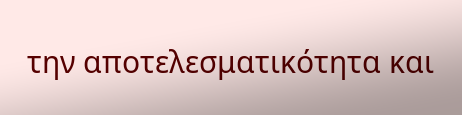την αποτελεσματικότητα και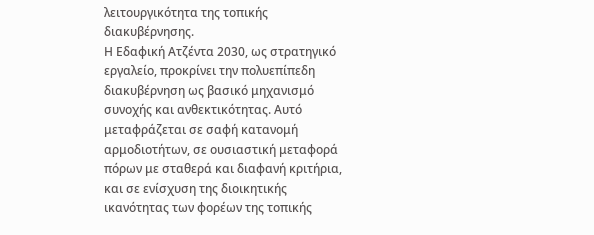λειτουργικότητα της τοπικής διακυβέρνησης.
Η Εδαφική Ατζέντα 2030, ως στρατηγικό εργαλείο, προκρίνει την πολυεπίπεδη διακυβέρνηση ως βασικό μηχανισμό συνοχής και ανθεκτικότητας. Αυτό μεταφράζεται σε σαφή κατανομή αρμοδιοτήτων, σε ουσιαστική μεταφορά πόρων με σταθερά και διαφανή κριτήρια, και σε ενίσχυση της διοικητικής ικανότητας των φορέων της τοπικής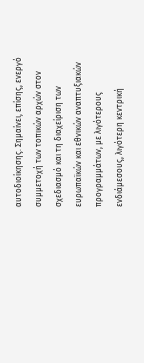αυτοδιοίκησης. Σημαίνει, επίσης, ενεργό συμμετοχή των τοπικών αρχών στον σχεδιασμό και τη διαχείριση των ευρωπαϊκών και εθνικών αναπτυξιακών προγραμμάτων, με λιγότερους ενδιάμεσους, λιγότερη κεντρική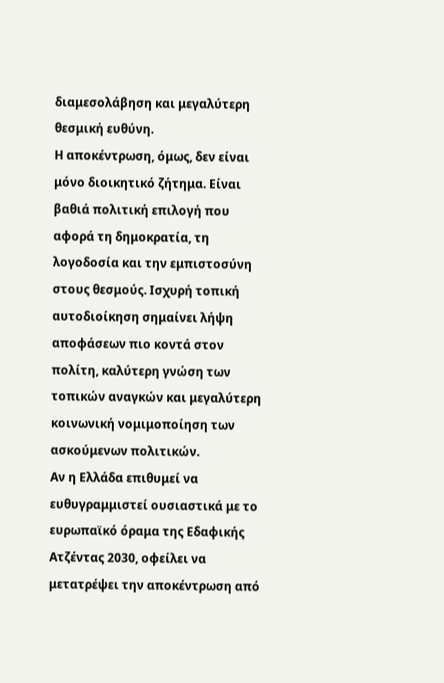διαμεσολάβηση και μεγαλύτερη θεσμική ευθύνη.
Η αποκέντρωση, όμως, δεν είναι μόνο διοικητικό ζήτημα. Είναι βαθιά πολιτική επιλογή που αφορά τη δημοκρατία, τη λογοδοσία και την εμπιστοσύνη στους θεσμούς. Ισχυρή τοπική αυτοδιοίκηση σημαίνει λήψη αποφάσεων πιο κοντά στον πολίτη, καλύτερη γνώση των τοπικών αναγκών και μεγαλύτερη κοινωνική νομιμοποίηση των ασκούμενων πολιτικών.
Αν η Ελλάδα επιθυμεί να ευθυγραμμιστεί ουσιαστικά με το ευρωπαϊκό όραμα της Εδαφικής Ατζέντας 2030, οφείλει να μετατρέψει την αποκέντρωση από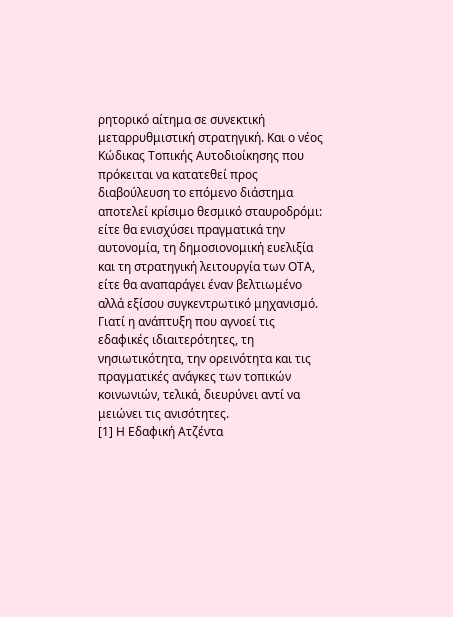ρητορικό αίτημα σε συνεκτική μεταρρυθμιστική στρατηγική. Και ο νέος Κώδικας Τοπικής Αυτοδιοίκησης που πρόκειται να κατατεθεί προς διαβούλευση το επόμενο διάστημα αποτελεί κρίσιμο θεσμικό σταυροδρόμι: είτε θα ενισχύσει πραγματικά την αυτονομία, τη δημοσιονομική ευελιξία και τη στρατηγική λειτουργία των ΟΤΑ, είτε θα αναπαράγει έναν βελτιωμένο αλλά εξίσου συγκεντρωτικό μηχανισμό. Γιατί η ανάπτυξη που αγνοεί τις εδαφικές ιδιαιτερότητες, τη νησιωτικότητα, την ορεινότητα και τις πραγματικές ανάγκες των τοπικών κοινωνιών, τελικά, διευρύνει αντί να μειώνει τις ανισότητες.
[1] Η Εδαφική Ατζέντα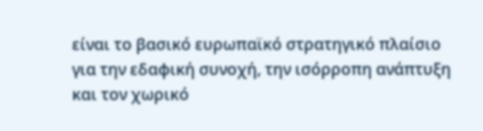είναι το βασικό ευρωπαϊκό στρατηγικό πλαίσιο για την εδαφική συνοχή, την ισόρροπη ανάπτυξη και τον χωρικό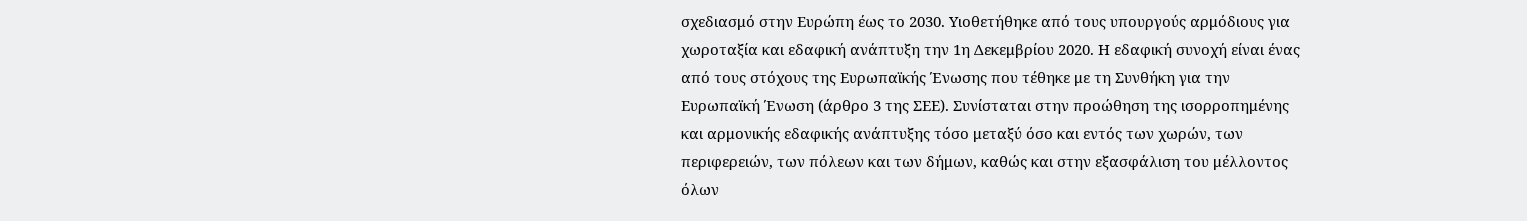σχεδιασμό στην Ευρώπη έως το 2030. Υιοθετήθηκε από τους υπουργούς αρμόδιους για χωροταξία και εδαφική ανάπτυξη την 1η Δεκεμβρίου 2020. Η εδαφική συνοχή είναι ένας από τους στόχους της Ευρωπαϊκής Ένωσης που τέθηκε με τη Συνθήκη για την Ευρωπαϊκή Ένωση (άρθρο 3 της ΣΕΕ). Συνίσταται στην προώθηση της ισορροπημένης και αρμονικής εδαφικής ανάπτυξης τόσο μεταξύ όσο και εντός των χωρών, των περιφερειών, των πόλεων και των δήμων, καθώς και στην εξασφάλιση του μέλλοντος όλων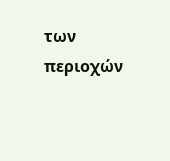των περιοχών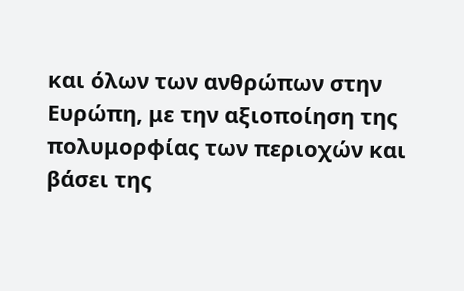και όλων των ανθρώπων στην Ευρώπη, με την αξιοποίηση της πολυμορφίας των περιοχών και βάσει της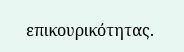επικουρικότητας.